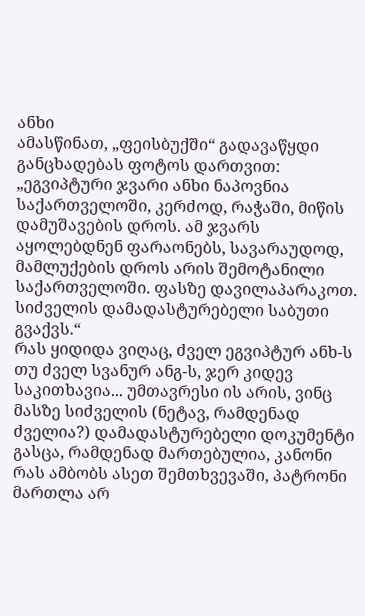ანხი
ამასწინათ, „ფეისბუქში“ გადავაწყდი განცხადებას ფოტოს დართვით: „ეგვიპტური ჯვარი ანხი ნაპოვნია საქართველოში, კერძოდ, რაჭაში, მიწის დამუშავების დროს. ამ ჯვარს აყოლებდნენ ფარაონებს, სავარაუდოდ, მამლუქების დროს არის შემოტანილი საქართველოში. ფასზე დავილაპარაკოთ. სიძველის დამადასტურებელი საბუთი გვაქვს.“
რას ყიდიდა ვიღაც, ძველ ეგვიპტურ ანხ-ს თუ ძველ სვანურ ანგ-ს, ჯერ კიდევ საკითხავია... უმთავრესი ის არის, ვინც მასზე სიძველის (ნეტავ, რამდენად ძველია?) დამადასტურებელი დოკუმენტი გასცა, რამდენად მართებულია, კანონი რას ამბობს ასეთ შემთხვევაში, პატრონი მართლა არ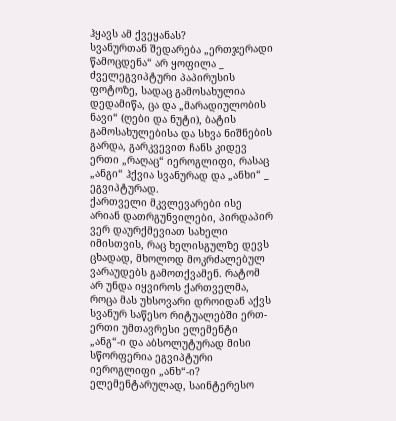ჰყავს ამ ქვეყანას?
სვანურთან შედარება „ერთჯერადი წამოცდენა“ არ ყოფილა _ ძველეგვიპტური პაპირუსის ფოტოზე, სადაც გამოსახულია დედამიწა, ცა და „მარადიულობის ნავი“ (ღები და ნუტი), ბატის გამოსახულებისა და სხვა ნიშნების გარდა, გარკვევით ჩანს კიდევ ერთი „რაღაც“ იეროგლიფი, რასაც „ანგი“ ჰქვია სვანურად და „ანხი“ _ ეგვიპტურად.
ქართველი მკვლევარები ისე არიან დათრგუნვილები, პირდაპირ ვერ დაურქმევიათ სახელი იმისთვის, რაც ხელისგულზე დევს ცხადად, მხოლოდ მოკრძალებულ ვარაუდებს გამოთქვამენ. რატომ არ უნდა იყვიროს ქართველმა, როცა მას უხსოვარი დროიდან აქვს სვანურ საწესო რიტუალებში ერთ-ერთი უმთავრესი ელემენტი „ანგ“-ი და აბსოლუტურად მისი სწორფერია ეგვიპტური იეროგლიფი „ანხ“-ი?
ელემენტარულად, საინტერესო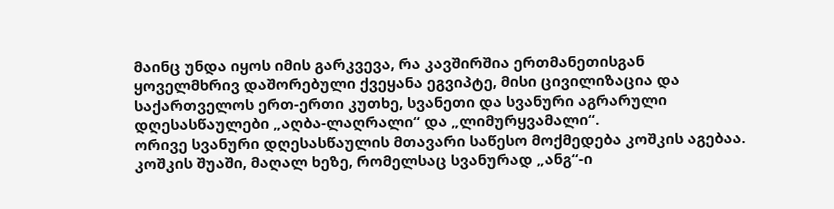მაინც უნდა იყოს იმის გარკვევა, რა კავშირშია ერთმანეთისგან ყოველმხრივ დაშორებული ქვეყანა ეგვიპტე, მისი ცივილიზაცია და საქართველოს ერთ-ერთი კუთხე, სვანეთი და სვანური აგრარული დღესასწაულები „აღბა-ლაღრალი“ და „ლიმურყვამალი“.
ორივე სვანური დღესასწაულის მთავარი საწესო მოქმედება კოშკის აგებაა. კოშკის შუაში, მაღალ ხეზე, რომელსაც სვანურად „ანგ“-ი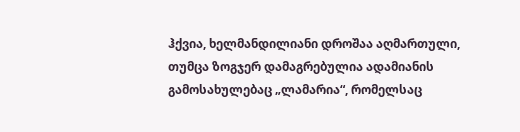ჰქვია, ხელმანდილიანი დროშაა აღმართული, თუმცა ზოგჯერ დამაგრებულია ადამიანის გამოსახულებაც „ლამარია“, რომელსაც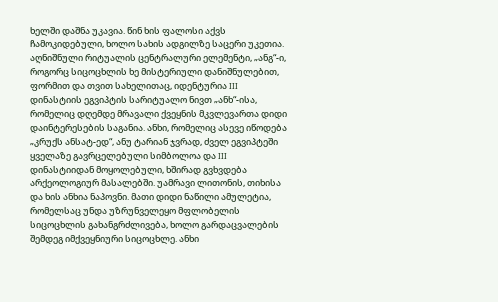ხელში დაშნა უკავია. წინ ხის ფალოსი აქვს ჩამოკიდებული, ხოლო სახის ადგილზე საცერი უკეთია.
აღნიშნული რიტუალის ცენტრალური ელემენტი, „ანგ“-ი, როგორც სიცოცხლის ხე მისტერიული დანიშნულებით, ფორმით და თვით სახელითაც, იდენტურია III დინასტიის ეგვიპტის სარიტუალო ნივთ „ანხ“-ისა, რომელიც დღემდე მრავალი ქვეყნის მკვლევართა დიდი დაინტერესების საგანია. ანხი, რომელიც ასევე იწოდება „კრუქს ანსატ-ედ“, ანუ ტარიან ჯვრად, ძველ ეგვიპტეში ყველაზე გავრცელებული სიმბოლოა და III დინასტიიდან მოყოლებული, ხშირად გვხვდება არქეოლოგიურ მასალებში. უამრავი ლითონის, თიხისა და ხის ანხია ნაპოვნი. მათი დიდი ნაწილი ამულეტია, რომელსაც უნდა უზრუნველეყო მფლობელის სიცოცხლის გახანგრძლივება, ხოლო გარდაცვალების შემდეგ იმქვეყნიური სიცოცხლე. ანხი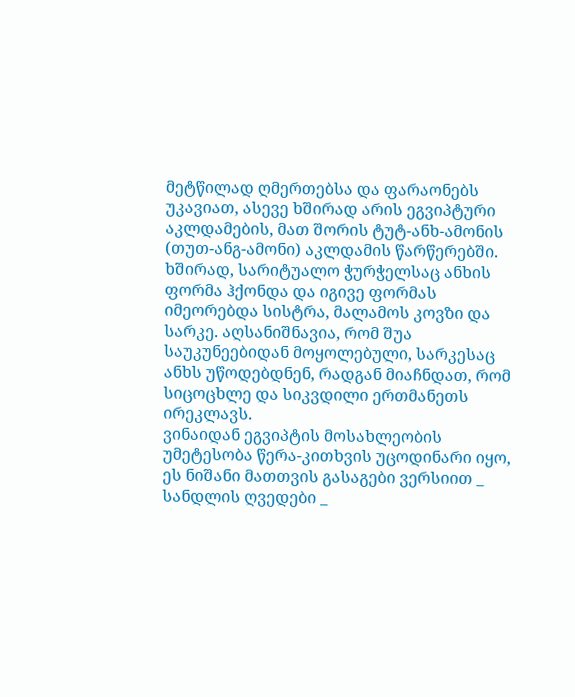მეტწილად ღმერთებსა და ფარაონებს უკავიათ, ასევე ხშირად არის ეგვიპტური აკლდამების, მათ შორის ტუტ-ანხ-ამონის (თუთ-ანგ-ამონი) აკლდამის წარწერებში. ხშირად, სარიტუალო ჭურჭელსაც ანხის ფორმა ჰქონდა და იგივე ფორმას იმეორებდა სისტრა, მალამოს კოვზი და სარკე. აღსანიშნავია, რომ შუა საუკუნეებიდან მოყოლებული, სარკესაც ანხს უწოდებდნენ, რადგან მიაჩნდათ, რომ სიცოცხლე და სიკვდილი ერთმანეთს ირეკლავს.
ვინაიდან ეგვიპტის მოსახლეობის უმეტესობა წერა-კითხვის უცოდინარი იყო, ეს ნიშანი მათთვის გასაგები ვერსიით _ სანდლის ღვედები _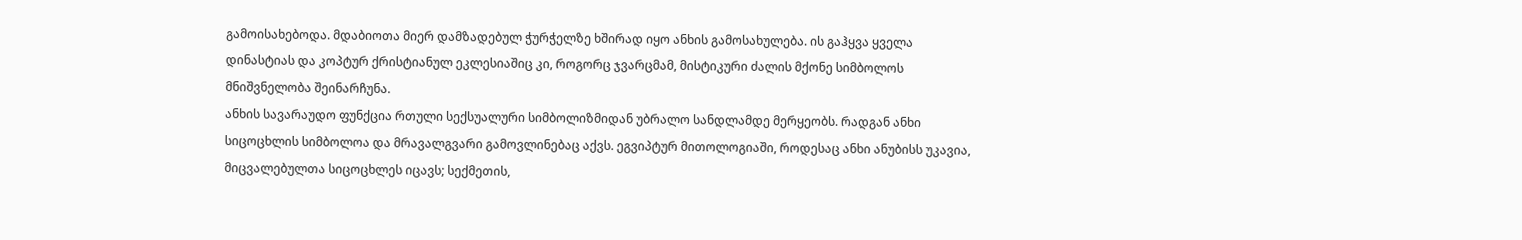გამოისახებოდა. მდაბიოთა მიერ დამზადებულ ჭურჭელზე ხშირად იყო ანხის გამოსახულება. ის გაჰყვა ყველა დინასტიას და კოპტურ ქრისტიანულ ეკლესიაშიც კი, როგორც ჯვარცმამ, მისტიკური ძალის მქონე სიმბოლოს მნიშვნელობა შეინარჩუნა.
ანხის სავარაუდო ფუნქცია რთული სექსუალური სიმბოლიზმიდან უბრალო სანდლამდე მერყეობს. რადგან ანხი სიცოცხლის სიმბოლოა და მრავალგვარი გამოვლინებაც აქვს. ეგვიპტურ მითოლოგიაში, როდესაც ანხი ანუბისს უკავია, მიცვალებულთა სიცოცხლეს იცავს; სექმეთის,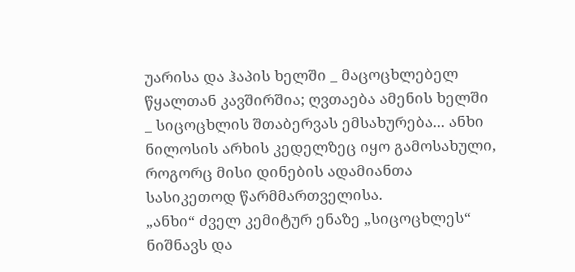უარისა და ჰაპის ხელში _ მაცოცხლებელ წყალთან კავშირშია; ღვთაება ამენის ხელში _ სიცოცხლის შთაბერვას ემსახურება... ანხი ნილოსის არხის კედელზეც იყო გამოსახული, როგორც მისი დინების ადამიანთა სასიკეთოდ წარმმართველისა.
„ანხი“ ძველ კემიტურ ენაზე „სიცოცხლეს“ ნიშნავს და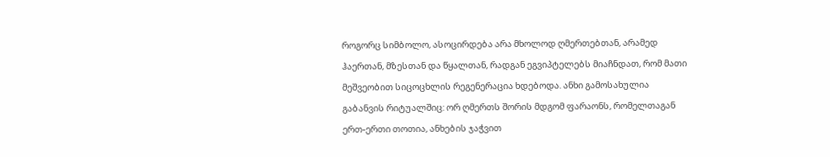როგორც სიმბოლო, ასოცირდება არა მხოლოდ ღმერთებთან, არამედ ჰაერთან, მზესთან და წყალთან, რადგან ეგვიპტელებს მიაჩნდათ, რომ მათი მეშვეობით სიცოცხლის რეგენერაცია ხდებოდა. ანხი გამოსახულია გაბანვის რიტუალშიც: ორ ღმერთს შორის მდგომ ფარაონს, რომელთაგან ერთ-ერთი თოთია, ანხების ჯაჭვით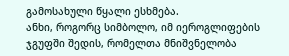გამოსახული წყალი ესხმება.
ანხი, როგორც სიმბოლო, იმ იეროგლიფების ჯგუფში შედის, რომელთა მნიშვნელობა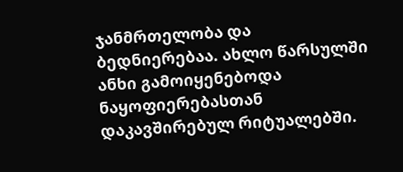ჯანმრთელობა და ბედნიერებაა. ახლო წარსულში ანხი გამოიყენებოდა ნაყოფიერებასთან დაკავშირებულ რიტუალებში.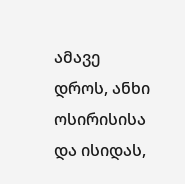ამავე დროს, ანხი ოსირისისა და ისიდას,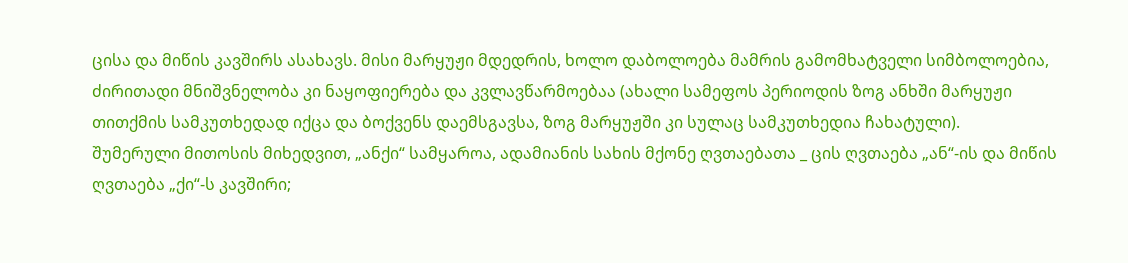ცისა და მიწის კავშირს ასახავს. მისი მარყუჟი მდედრის, ხოლო დაბოლოება მამრის გამომხატველი სიმბოლოებია, ძირითადი მნიშვნელობა კი ნაყოფიერება და კვლავწარმოებაა (ახალი სამეფოს პერიოდის ზოგ ანხში მარყუჟი თითქმის სამკუთხედად იქცა და ბოქვენს დაემსგავსა, ზოგ მარყუჟში კი სულაც სამკუთხედია ჩახატული).
შუმერული მითოსის მიხედვით, „ანქი“ სამყაროა, ადამიანის სახის მქონე ღვთაებათა _ ცის ღვთაება „ან“-ის და მიწის ღვთაება „ქი“-ს კავშირი;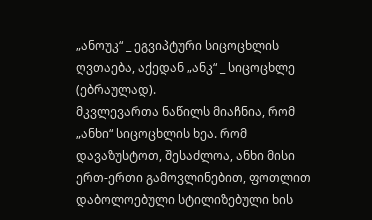„ანოუკ“ _ ეგვიპტური სიცოცხლის ღვთაება, აქედან „ანკ“ _ სიცოცხლე (ებრაულად).
მკვლევართა ნაწილს მიაჩნია, რომ „ანხი“ სიცოცხლის ხეა. რომ დავაზუსტოთ, შესაძლოა, ანხი მისი ერთ-ერთი გამოვლინებით, ფოთლით დაბოლოებული სტილიზებული ხის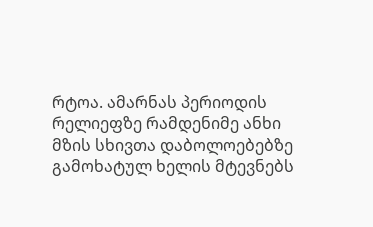რტოა. ამარნას პერიოდის რელიეფზე რამდენიმე ანხი მზის სხივთა დაბოლოებებზე გამოხატულ ხელის მტევნებს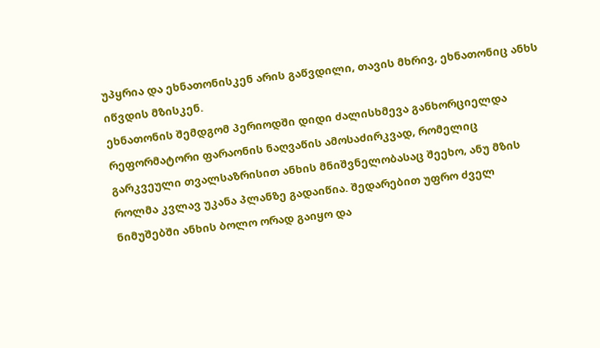უპყრია და ეხნათონისკენ არის გაწვდილი, თავის მხრივ, ეხნათონიც ანხს იწვდის მზისკენ.
ეხნათონის შემდგომ პერიოდში დიდი ძალისხმევა განხორციელდა რეფორმატორი ფარაონის ნაღვაწის ამოსაძირკვად, რომელიც გარკვეული თვალსაზრისით ანხის მნიშვნელობასაც შეეხო, ანუ მზის როლმა კვლავ უკანა პლანზე გადაიწია. შედარებით უფრო ძველ ნიმუშებში ანხის ბოლო ორად გაიყო და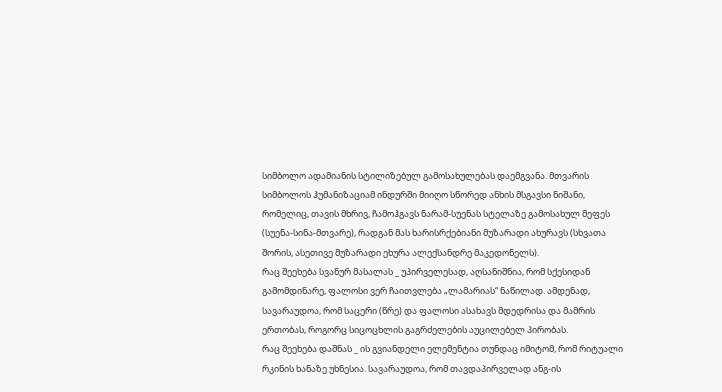სიმბოლო ადამიანის სტილიზებულ გამოსახულებას დაემგვანა. მთვარის სიმბოლოს ჰუმანიზაციამ ინდურში მიიღო სწორედ ანხის მსგავსი ნიშანი, რომელიც, თავის მხრივ, ჩამოჰგავს ნარამ-სუენას სტელაზე გამოსახულ მეფეს (სუენა-სინა-მთვარე), რადგან მას ხარისრქებიანი მუზარადი ახურავს (სხვათა შორის, ასეთივე მუზარადი ეხურა ალექსანდრე მაკედონელს).
რაც შეეხება სვანურ მასალას _ უპირველესად, აღსანიშნია, რომ სქესიდან გამომდინარე, ფალოსი ვერ ჩაითვლება „ლამარიას“ ნაწილად. ამდენად, სავარაუდოა, რომ საცერი (წრე) და ფალოსი ასახავს მდედრისა და მამრის ერთობას, როგორც სიცოცხლის გაგრძელების აუცილებელ პირობას.
რაც შეეხება დაშნას _ ის გვიანდელი ელემენტია თუნდაც იმიტომ, რომ რიტუალი რკინის ხანაზე უხნესია. სავარაუდოა, რომ თავდაპირველად ანგ-ის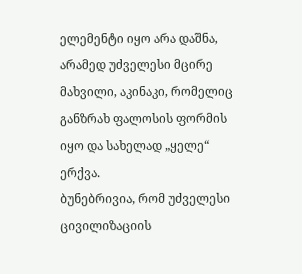ელემენტი იყო არა დაშნა, არამედ უძველესი მცირე მახვილი, აკინაკი, რომელიც განზრახ ფალოსის ფორმის იყო და სახელად „ყელე“ ერქვა.
ბუნებრივია, რომ უძველესი ცივილიზაციის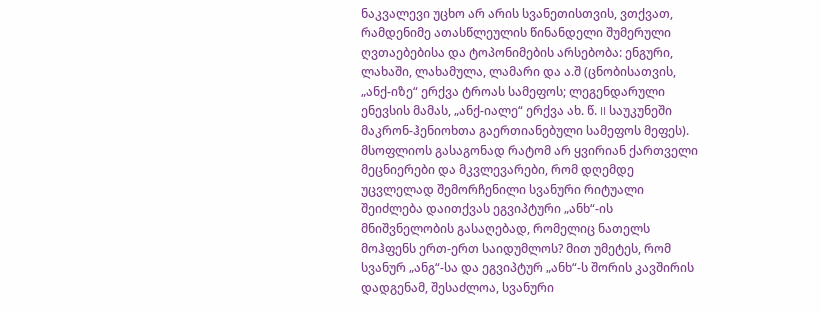ნაკვალევი უცხო არ არის სვანეთისთვის, ვთქვათ, რამდენიმე ათასწლეულის წინანდელი შუმერული ღვთაებებისა და ტოპონიმების არსებობა: ენგური, ლახაში, ლახამულა, ლამარი და ა.შ (ცნობისათვის, „ანქ-იზე“ ერქვა ტროას სამეფოს; ლეგენდარული ენევსის მამას, „ანქ-იალე“ ერქვა ახ. წ. II საუკუნეში მაკრონ-ჰენიოხთა გაერთიანებული სამეფოს მეფეს).
მსოფლიოს გასაგონად რატომ არ ყვირიან ქართველი მეცნიერები და მკვლევარები, რომ დღემდე უცვლელად შემორჩენილი სვანური რიტუალი შეიძლება დაითქვას ეგვიპტური „ანხ“-ის მნიშვნელობის გასაღებად, რომელიც ნათელს მოჰფენს ერთ-ერთ საიდუმლოს? მით უმეტეს, რომ სვანურ „ანგ“-სა და ეგვიპტურ „ანხ“-ს შორის კავშირის დადგენამ, შესაძლოა, სვანური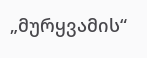„მურყვამის“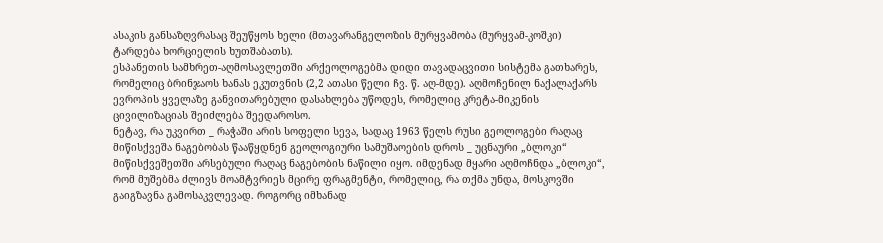ასაკის განსაზღვრასაც შეუწყოს ხელი (მთავარანგელოზის მურყვამობა (მურყვამ-კოშკი) ტარდება ხორციელის ხუთშაბათს).
ესპანეთის სამხრეთ-აღმოსავლეთში არქეოლოგებმა დიდი თავადაცვითი სისტემა გათხარეს, რომელიც ბრინჯაოს ხანას ეკუთვნის (2,2 ათასი წელი ჩვ. წ. აღ-მდე). აღმოჩენილ ნაქალაქარს ევროპის ყველაზე განვითარებული დასახლება უწოდეს, რომელიც კრეტა-მიკენის ცივილიზაციას შეიძლება შეედაროსო.
ნეტავ, რა უკვირთ _ რაჭაში არის სოფელი სევა, სადაც 1963 წელს რუსი გეოლოგები რაღაც მიწისქვეშა ნაგებობას წააწყდნენ გეოლოგიური სამუშაოების დროს _ უცნაური „ბლოკი“ მიწისქვეშეთში არსებული რაღაც ნაგებობის ნაწილი იყო. იმდენად მყარი აღმოჩნდა „ბლოკი“, რომ მუშებმა ძლივს მოამტვრიეს მცირე ფრაგმენტი, რომელიც, რა თქმა უნდა, მოსკოვში გაიგზავნა გამოსაკვლევად. როგორც იმხანად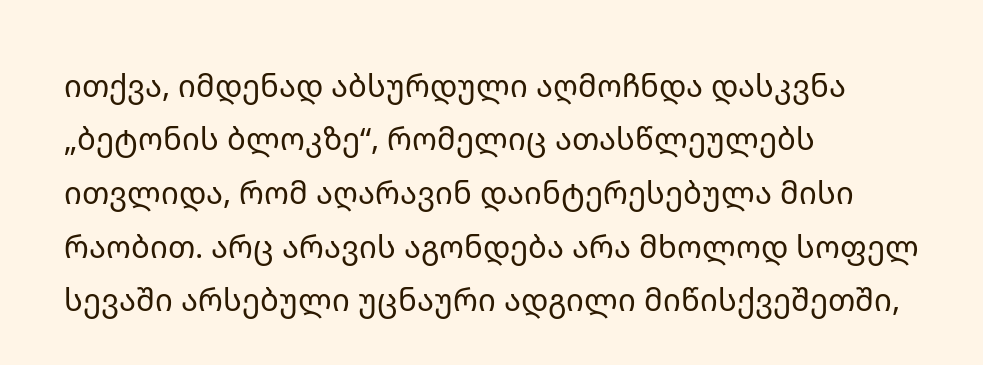ითქვა, იმდენად აბსურდული აღმოჩნდა დასკვნა „ბეტონის ბლოკზე“, რომელიც ათასწლეულებს ითვლიდა, რომ აღარავინ დაინტერესებულა მისი რაობით. არც არავის აგონდება არა მხოლოდ სოფელ სევაში არსებული უცნაური ადგილი მიწისქვეშეთში,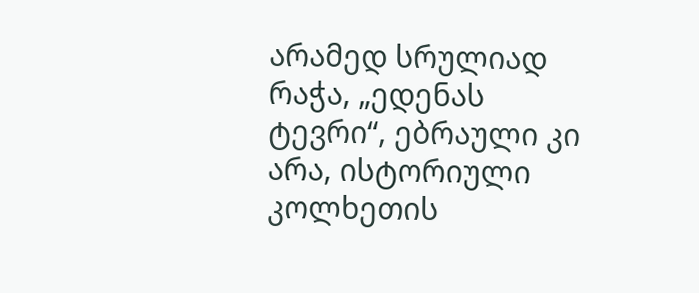არამედ სრულიად რაჭა, „ედენას ტევრი“, ებრაული კი არა, ისტორიული კოლხეთის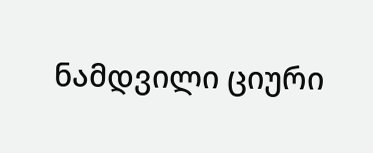ნამდვილი ციური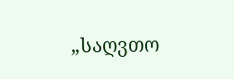„საღვთო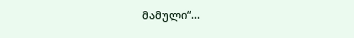მამული“...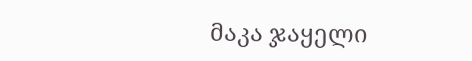მაკა ჯაყელი